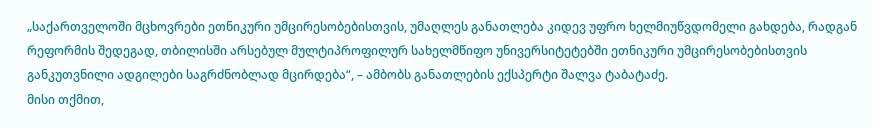„საქართველოში მცხოვრები ეთნიკური უმცირესობებისთვის, უმაღლეს განათლება კიდევ უფრო ხელმიუწვდომელი გახდება, რადგან რეფორმის შედეგად, თბილისში არსებულ მულტიპროფილურ სახელმწიფო უნივერსიტეტებში ეთნიკური უმცირესობებისთვის განკუთვნილი ადგილები საგრძნობლად მცირდება“, – ამბობს განათლების ექსპერტი შალვა ტაბატაძე.
მისი თქმით,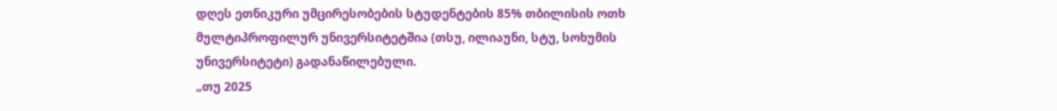დღეს ეთნიკური უმცირესობების სტუდენტების 85% თბილისის ოთხ მულტიპროფილურ უნივერსიტეტშია (თსუ, ილიაუნი, სტუ, სოხუმის უნივერსიტეტი) გადანაწილებული.
„თუ 2025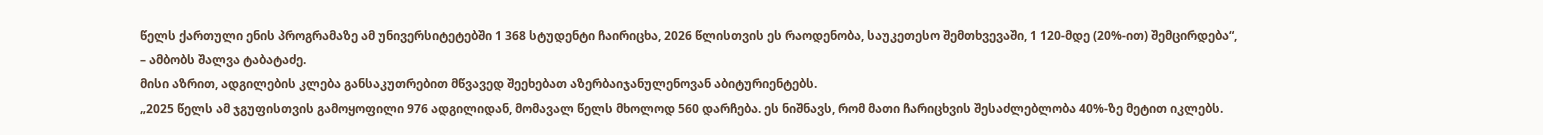წელს ქართული ენის პროგრამაზე ამ უნივერსიტეტებში 1 368 სტუდენტი ჩაირიცხა, 2026 წლისთვის ეს რაოდენობა, საუკეთესო შემთხვევაში, 1 120-მდე (20%-ით) შემცირდება“, – ამბობს შალვა ტაბატაძე.
მისი აზრით, ადგილების კლება განსაკუთრებით მწვავედ შეეხებათ აზერბაიჯანულენოვან აბიტურიენტებს.
„2025 წელს ამ ჯგუფისთვის გამოყოფილი 976 ადგილიდან, მომავალ წელს მხოლოდ 560 დარჩება. ეს ნიშნავს, რომ მათი ჩარიცხვის შესაძლებლობა 40%-ზე მეტით იკლებს.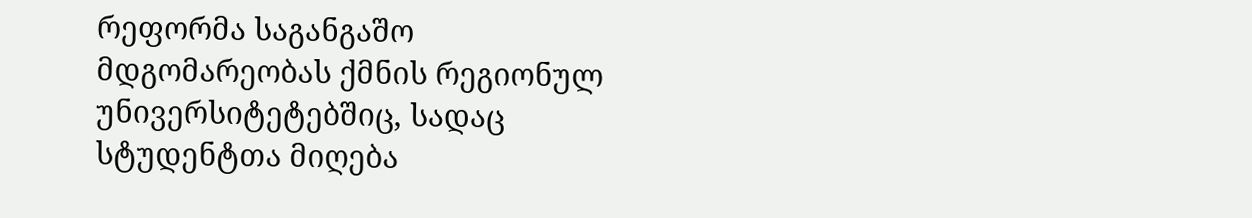რეფორმა საგანგაშო მდგომარეობას ქმნის რეგიონულ უნივერსიტეტებშიც, სადაც სტუდენტთა მიღება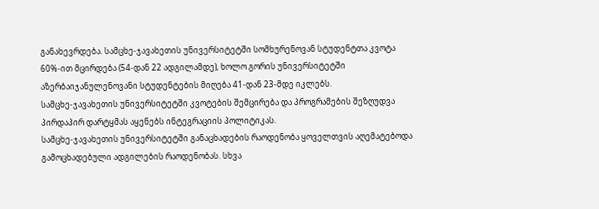განახევრდება. სამცხე-ჯავახეთის უნივერსიტეტში სომხურენოვან სტუდენტთა კვოტა 60%-ით მცირდება (54-დან 22 ადგილამდე), ხოლო გორის უნივერსიტეტში აზერბაიჯანულენოვანი სტუდენტების მიღება 41-დან 23-მდე იკლებს.
სამცხე-ჯავახეთის უნივერსიტეტში კვოტების შემცირება და პროგრამების შეზღუდვა პირდაპირ დარტყმას აყენებს ინტეგრაციის პოლიტიკას.
სამცხე-ჯავახეთის უნივერსიტეტში განაცხადების რაოდენობა ყოველთვის აღემატებოდა გამოცხადებული ადგილების რაოდენობას. სხვა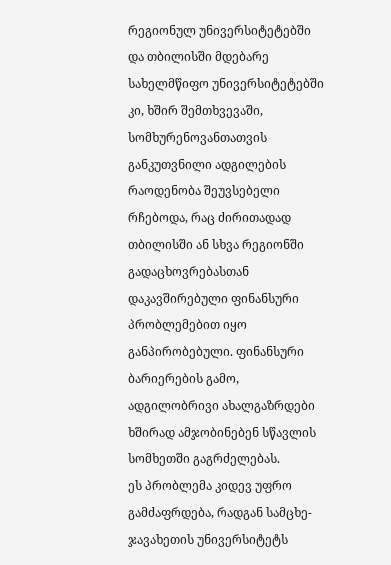რეგიონულ უნივერსიტეტებში და თბილისში მდებარე სახელმწიფო უნივერსიტეტებში კი, ხშირ შემთხვევაში, სომხურენოვანთათვის განკუთვნილი ადგილების რაოდენობა შეუვსებელი რჩებოდა, რაც ძირითადად თბილისში ან სხვა რეგიონში გადაცხოვრებასთან დაკავშირებული ფინანსური პრობლემებით იყო განპირობებული. ფინანსური ბარიერების გამო, ადგილობრივი ახალგაზრდები ხშირად ამჯობინებენ სწავლის სომხეთში გაგრძელებას.
ეს პრობლემა კიდევ უფრო გამძაფრდება, რადგან სამცხე-ჯავახეთის უნივერსიტეტს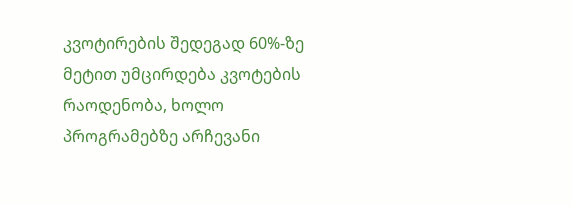კვოტირების შედეგად 60%-ზე მეტით უმცირდება კვოტების რაოდენობა, ხოლო პროგრამებზე არჩევანი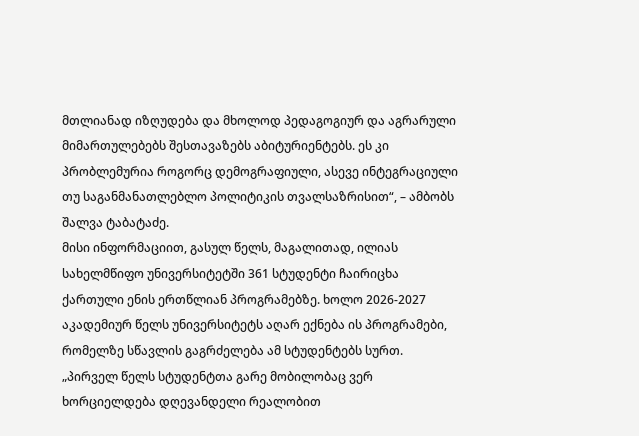მთლიანად იზღუდება და მხოლოდ პედაგოგიურ და აგრარული მიმართულებებს შესთავაზებს აბიტურიენტებს. ეს კი პრობლემურია როგორც დემოგრაფიული, ასევე ინტეგრაციული თუ საგანმანათლებლო პოლიტიკის თვალსაზრისით“, – ამბობს შალვა ტაბატაძე.
მისი ინფორმაციით, გასულ წელს, მაგალითად, ილიას სახელმწიფო უნივერსიტეტში 361 სტუდენტი ჩაირიცხა ქართული ენის ერთწლიან პროგრამებზე. ხოლო 2026-2027 აკადემიურ წელს უნივერსიტეტს აღარ ექნება ის პროგრამები, რომელზე სწავლის გაგრძელება ამ სტუდენტებს სურთ.
„პირველ წელს სტუდენტთა გარე მობილობაც ვერ ხორციელდება დღევანდელი რეალობით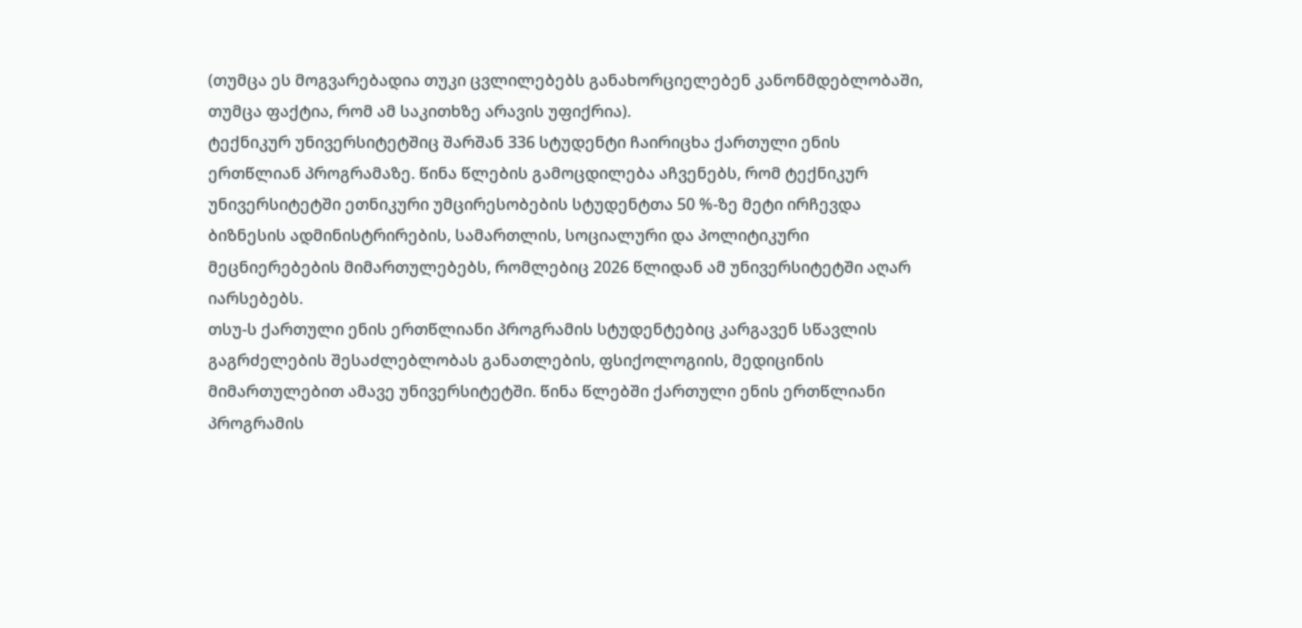(თუმცა ეს მოგვარებადია თუკი ცვლილებებს განახორციელებენ კანონმდებლობაში, თუმცა ფაქტია, რომ ამ საკითხზე არავის უფიქრია).
ტექნიკურ უნივერსიტეტშიც შარშან 336 სტუდენტი ჩაირიცხა ქართული ენის ერთწლიან პროგრამაზე. წინა წლების გამოცდილება აჩვენებს, რომ ტექნიკურ უნივერსიტეტში ეთნიკური უმცირესობების სტუდენტთა 50 %-ზე მეტი ირჩევდა ბიზნესის ადმინისტრირების, სამართლის, სოციალური და პოლიტიკური მეცნიერებების მიმართულებებს, რომლებიც 2026 წლიდან ამ უნივერსიტეტში აღარ იარსებებს.
თსუ-ს ქართული ენის ერთწლიანი პროგრამის სტუდენტებიც კარგავენ სწავლის გაგრძელების შესაძლებლობას განათლების, ფსიქოლოგიის, მედიცინის მიმართულებით ამავე უნივერსიტეტში. წინა წლებში ქართული ენის ერთწლიანი პროგრამის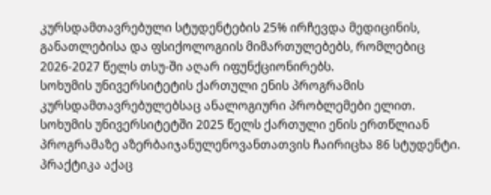კურსდამთავრებული სტუდენტების 25% ირჩევდა მედიცინის, განათლებისა და ფსიქოლოგიის მიმართულებებს, რომლებიც 2026-2027 წელს თსუ-ში აღარ იფუნქციონირებს.
სოხუმის უნივერსიტეტის ქართული ენის პროგრამის კურსდამთავრებულებსაც ანალოგიური პრობლემები ელით. სოხუმის უნივერსიტეტში 2025 წელს ქართული ენის ერთწლიან პროგრამაზე აზერბაიჯანულენოვანთათვის ჩაირიცხა 86 სტუდენტი. პრაქტიკა აქაც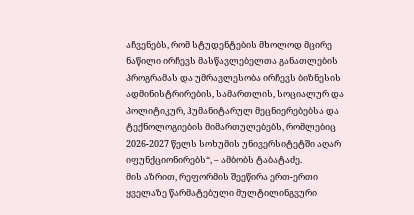აჩვენებს, რომ სტუდენტების მხოლოდ მცირე ნაწილი ირჩევს მასწავლებელთა განათლების პროგრამას და უმრავლესობა ირჩევს ბიზნესის ადმინისტრირების, სამართლის, სოციალურ და პოლიტიკურ, ჰუმანიტარულ მეცნიერებებსა და ტექნოლოგიების მიმართულებებს, რომლებიც 2026-2027 წელს სოხუმის უნივერსიტეტში აღარ იფუნქციონირებს“, – ამბობს ტაბატაძე.
მის აზრით, რეფორმის შეეწირა ერთ-ერთი ყველაზე წარმატებული მულტილინგვური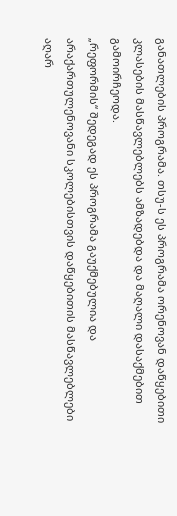განათლების პროგრამა. თსუ-ს ეს პროგრამა ორენოვან დაწყებითი კლასების მასწავლებლებს ამზადებდა და მაღალი დასაქმებით გამოირჩეოდა.
„რეფორმის“ შედეგად ეს პროგრამა გაუქმებულია და არაქართულენოვანი სკოლებისთვის დაწყებითის მასწავლებლები აღარ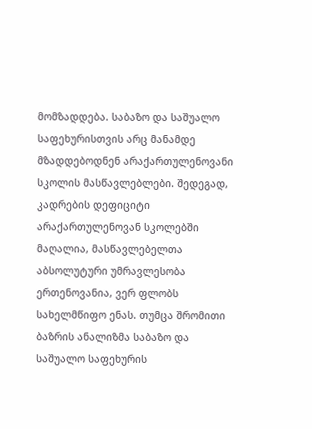მომზადდება. საბაზო და საშუალო საფეხურისთვის არც მანამდე მზადდებოდნენ არაქართულენოვანი სკოლის მასწავლებლები. შედეგად, კადრების დეფიციტი არაქართულენოვან სკოლებში მაღალია, მასწავლებელთა აბსოლუტური უმრავლესობა ერთენოვანია, ვერ ფლობს სახელმწიფო ენას. თუმცა შრომითი ბაზრის ანალიზმა საბაზო და საშუალო საფეხურის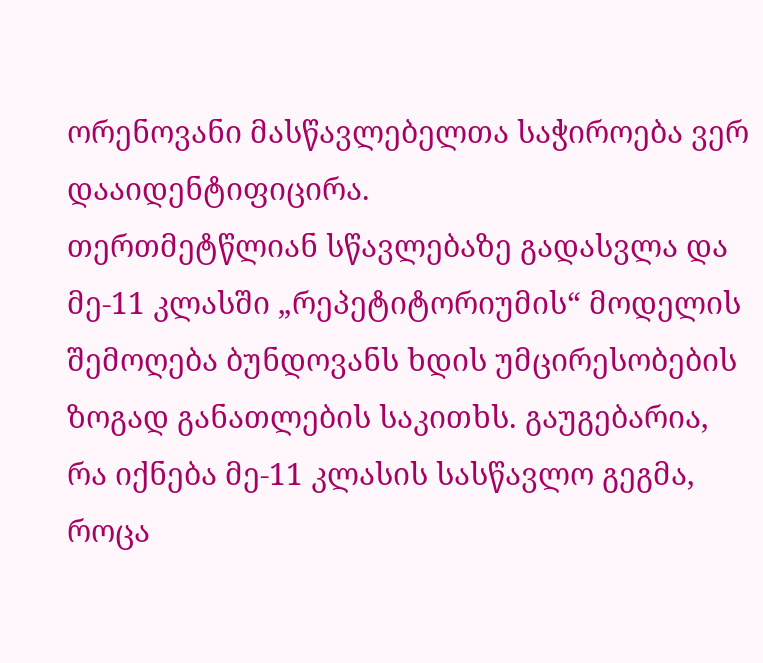ორენოვანი მასწავლებელთა საჭიროება ვერ დააიდენტიფიცირა.
თერთმეტწლიან სწავლებაზე გადასვლა და მე-11 კლასში „რეპეტიტორიუმის“ მოდელის შემოღება ბუნდოვანს ხდის უმცირესობების ზოგად განათლების საკითხს. გაუგებარია, რა იქნება მე-11 კლასის სასწავლო გეგმა, როცა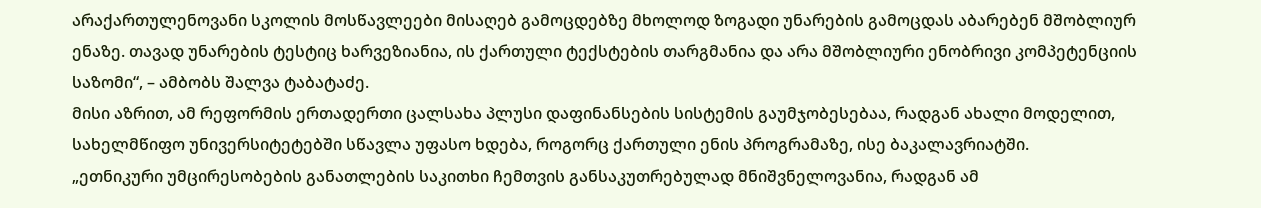არაქართულენოვანი სკოლის მოსწავლეები მისაღებ გამოცდებზე მხოლოდ ზოგადი უნარების გამოცდას აბარებენ მშობლიურ ენაზე. თავად უნარების ტესტიც ხარვეზიანია, ის ქართული ტექსტების თარგმანია და არა მშობლიური ენობრივი კომპეტენციის საზომი“, – ამბობს შალვა ტაბატაძე.
მისი აზრით, ამ რეფორმის ერთადერთი ცალსახა პლუსი დაფინანსების სისტემის გაუმჯობესებაა, რადგან ახალი მოდელით, სახელმწიფო უნივერსიტეტებში სწავლა უფასო ხდება, როგორც ქართული ენის პროგრამაზე, ისე ბაკალავრიატში.
„ეთნიკური უმცირესობების განათლების საკითხი ჩემთვის განსაკუთრებულად მნიშვნელოვანია, რადგან ამ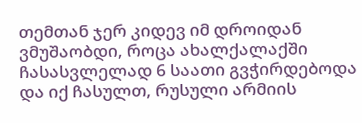თემთან ჯერ კიდევ იმ დროიდან ვმუშაობდი, როცა ახალქალაქში ჩასასვლელად 6 საათი გვჭირდებოდა და იქ ჩასულთ, რუსული არმიის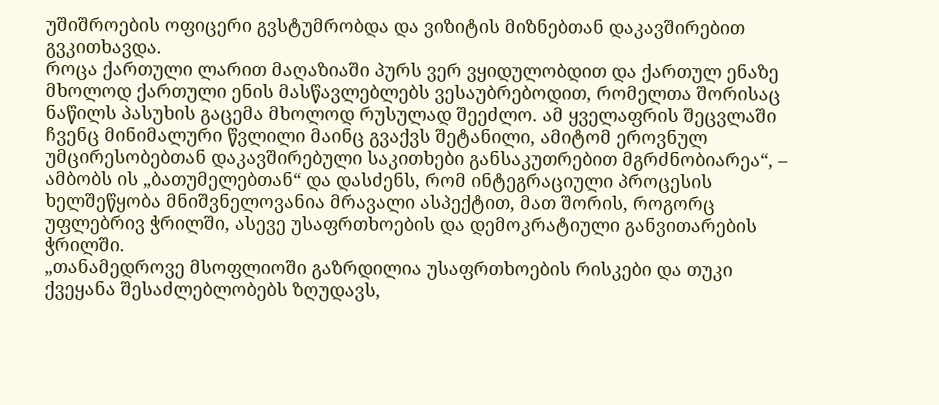უშიშროების ოფიცერი გვსტუმრობდა და ვიზიტის მიზნებთან დაკავშირებით გვკითხავდა.
როცა ქართული ლარით მაღაზიაში პურს ვერ ვყიდულობდით და ქართულ ენაზე მხოლოდ ქართული ენის მასწავლებლებს ვესაუბრებოდით, რომელთა შორისაც ნაწილს პასუხის გაცემა მხოლოდ რუსულად შეეძლო. ამ ყველაფრის შეცვლაში ჩვენც მინიმალური წვლილი მაინც გვაქვს შეტანილი, ამიტომ ეროვნულ უმცირესობებთან დაკავშირებული საკითხები განსაკუთრებით მგრძნობიარეა“, – ამბობს ის „ბათუმელებთან“ და დასძენს, რომ ინტეგრაციული პროცესის ხელშეწყობა მნიშვნელოვანია მრავალი ასპექტით, მათ შორის, როგორც უფლებრივ ჭრილში, ასევე უსაფრთხოების და დემოკრატიული განვითარების ჭრილში.
„თანამედროვე მსოფლიოში გაზრდილია უსაფრთხოების რისკები და თუკი ქვეყანა შესაძლებლობებს ზღუდავს,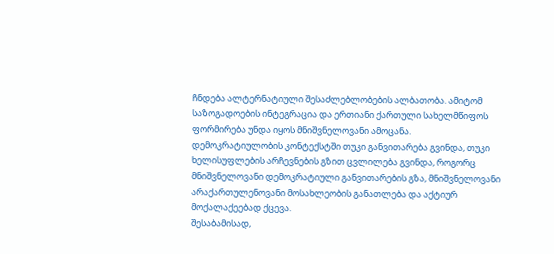ჩნდება ალტერნატიული შესაძლებლობების ალბათობა. ამიტომ საზოგადოების ინტეგრაცია და ერთიანი ქართული სახელმწიფოს ფორმირება უნდა იყოს მნიშვნელოვანი ამოცანა.
დემოკრატიულობის კონტექსტში თუკი განვითარება გვინდა, თუკი ხელისუფლების არჩევნების გზით ცვლილება გვინდა, როგორც მნიშვნელოვანი დემოკრატიული განვითარების გზა, მნიშვნელოვანი არაქართულენოვანი მოსახლეობის განათლება და აქტიურ მოქალაქეებად ქცევა.
შესაბამისად,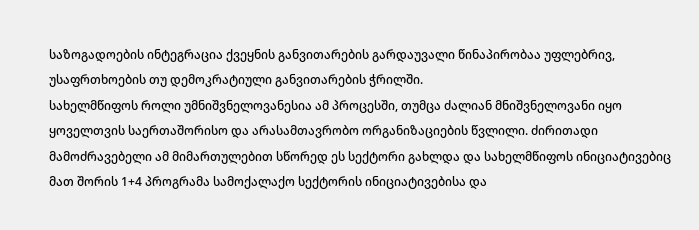საზოგადოების ინტეგრაცია ქვეყნის განვითარების გარდაუვალი წინაპირობაა უფლებრივ, უსაფრთხოების თუ დემოკრატიული განვითარების ჭრილში.
სახელმწიფოს როლი უმნიშვნელოვანესია ამ პროცესში, თუმცა ძალიან მნიშვნელოვანი იყო ყოველთვის საერთაშორისო და არასამთავრობო ორგანიზაციების წვლილი. ძირითადი მამოძრავებელი ამ მიმართულებით სწორედ ეს სექტორი გახლდა და სახელმწიფოს ინიციატივებიც მათ შორის 1+4 პროგრამა სამოქალაქო სექტორის ინიციატივებისა და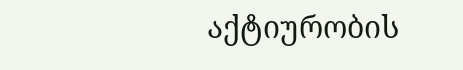აქტიურობის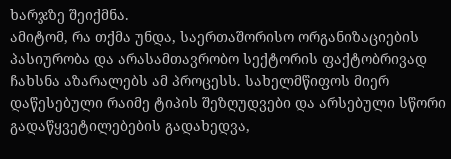ხარჯზე შეიქმნა.
ამიტომ, რა თქმა უნდა, საერთაშორისო ორგანიზაციების პასიურობა და არასამთავრობო სექტორის ფაქტობრივად ჩახსნა აზარალებს ამ პროცესს. სახელმწიფოს მიერ დაწესებული რაიმე ტიპის შეზღუდვები და არსებული სწორი გადაწყვეტილებების გადახედვა,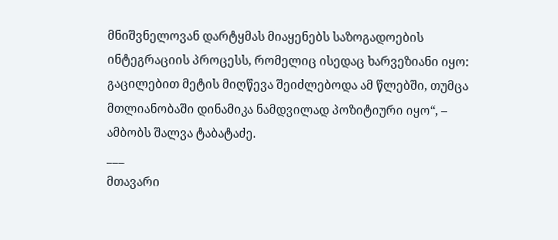მნიშვნელოვან დარტყმას მიაყენებს საზოგადოების ინტეგრაციის პროცესს, რომელიც ისედაც ხარვეზიანი იყო: გაცილებით მეტის მიღწევა შეიძლებოდა ამ წლებში, თუმცა მთლიანობაში დინამიკა ნამდვილად პოზიტიური იყო“, – ამბობს შალვა ტაბატაძე.
___
მთავარი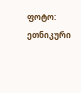ფოტო: ეთნიკური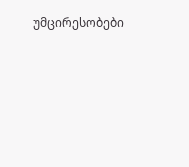უმცირესობები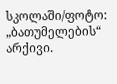სკოლაში/ფოტო: „ბათუმელების“ არქივი.